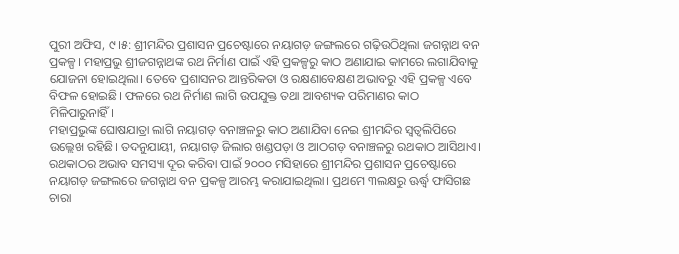ପୁରୀ ଅଫିସ, ୯।୫: ଶ୍ରୀମନ୍ଦିର ପ୍ରଶାସନ ପ୍ରଚେଷ୍ଟାରେ ନୟାଗଡ଼ ଜଙ୍ଗଲରେ ଗଢ଼ିଉଠିଥିଲା ଜଗନ୍ନାଥ ବନ ପ୍ରକଳ୍ପ। ମହାପ୍ରଭୁ ଶ୍ରୀଜଗନ୍ନାଥଙ୍କ ରଥ ନିର୍ମାଣ ପାଇଁ ଏହି ପ୍ରକଳ୍ପରୁ କାଠ ଅଣାଯାଇ କାମରେ ଲଗାଯିବାକୁ ଯୋଜନା ହୋଇଥିଲା। ତେବେ ପ୍ରଶାସନର ଆନ୍ତରିକତା ଓ ରକ୍ଷଣାବେକ୍ଷଣ ଅଭାବରୁ ଏହି ପ୍ରକଳ୍ପ ଏବେ ବିଫଳ ହୋଇଛି। ଫଳରେ ରଥ ନିର୍ମାଣ ଲାଗି ଉପଯୁକ୍ତ ତଥା ଆବଶ୍ୟକ ପରିମାଣର କାଠ ମିଳିପାରୁନାହିଁ।
ମହାପ୍ରଭୁଙ୍କ ଘୋଷଯାତ୍ରା ଲାଗି ନୟାଗଡ଼ ବନାଞ୍ଚଳରୁ କାଠ ଅଣାଯିବା ନେଇ ଶ୍ରୀମନ୍ଦିର ସ୍ବତ୍ୱଲିପିରେ ଉଲ୍ଲେଖ ରହିଛି। ତଦନୁଯାୟୀ, ନୟାଗଡ଼ ଜିଲାର ଖଣ୍ଡପଡ଼ା ଓ ଆଠଗଡ଼ ବନାଞ୍ଚଳରୁ ରଥକାଠ ଆସିଥାଏ। ରଥକାଠର ଅଭାବ ସମସ୍ୟା ଦୂର କରିବା ପାଇଁ ୨୦୦୦ ମସିହାରେ ଶ୍ରୀମନ୍ଦିର ପ୍ରଶାସନ ପ୍ରଚେଷ୍ଟାରେ ନୟାଗଡ଼ ଜଙ୍ଗଲରେ ଜଗନ୍ନାଥ ବନ ପ୍ରକଳ୍ପ ଆରମ୍ଭ କରାଯାଇଥିଲା। ପ୍ରଥମେ ୩ଲକ୍ଷରୁ ଊର୍ଦ୍ଧ୍ୱ ଫାସିଗଛ ଚାରା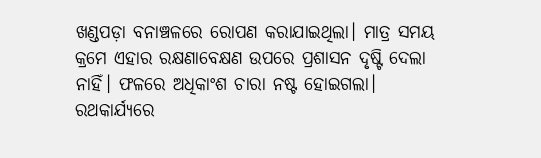ଖଣ୍ଡପଡ଼ା ବନାଞ୍ଚଳରେ ରୋପଣ କରାଯାଇଥିଲା। ମାତ୍ର ସମୟ କ୍ରମେ ଏହାର ରକ୍ଷଣାବେକ୍ଷଣ ଉପରେ ପ୍ରଶାସନ ଦୃଷ୍ଟି ଦେଲା ନାହିଁ। ଫଳରେ ଅଧିକାଂଶ ଚାରା ନଷ୍ଟ ହୋଇଗଲା। ରଥକାର୍ଯ୍ୟରେ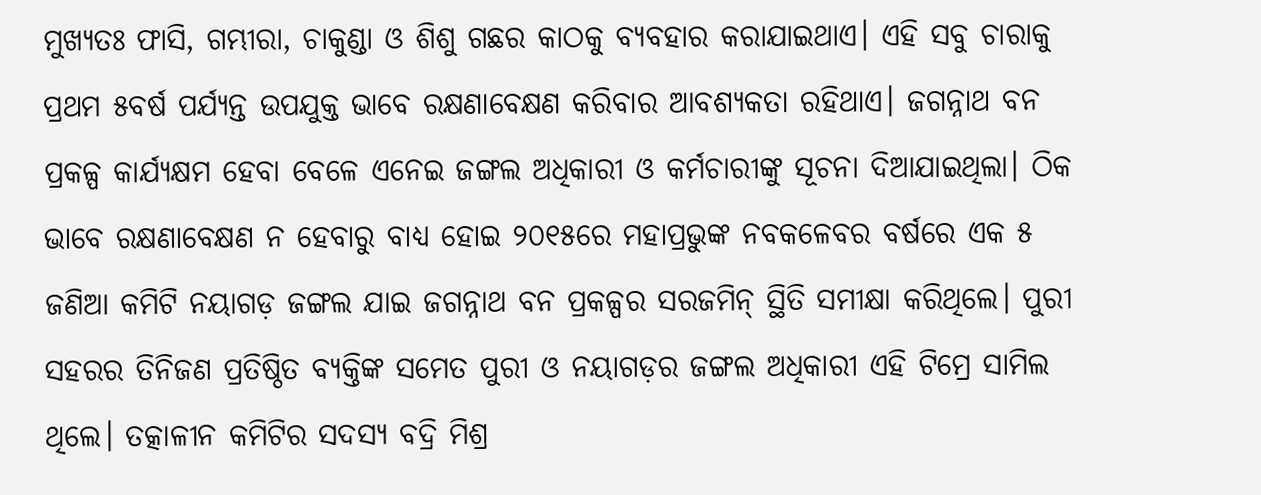ମୁଖ୍ୟତଃ ଫାସି, ଗମ୍ଭୀରା, ଚାକୁଣ୍ଡା ଓ ଶିଶୁ ଗଛର କାଠକୁ ବ୍ୟବହାର କରାଯାଇଥାଏ। ଏହି ସବୁ ଚାରାକୁ ପ୍ରଥମ ୫ବର୍ଷ ପର୍ଯ୍ୟନ୍ତ ଉପଯୁକ୍ତ ଭାବେ ରକ୍ଷଣାବେକ୍ଷଣ କରିବାର ଆବଶ୍ୟକତା ରହିଥାଏ। ଜଗନ୍ନାଥ ବନ ପ୍ରକଳ୍ପ କାର୍ଯ୍ୟକ୍ଷମ ହେବା ବେଳେ ଏନେଇ ଜଙ୍ଗଲ ଅଧିକାରୀ ଓ କର୍ମଚାରୀଙ୍କୁ ସୂଚନା ଦିଆଯାଇଥିଲା। ଠିକ ଭାବେ ରକ୍ଷଣାବେକ୍ଷଣ ନ ହେବାରୁ ବାଧ୍ୟ ହୋଇ ୨୦୧୫ରେ ମହାପ୍ରଭୁଙ୍କ ନବକଳେବର ବର୍ଷରେ ଏକ ୫ ଜଣିଆ କମିଟି ନୟାଗଡ଼ ଜଙ୍ଗଲ ଯାଇ ଜଗନ୍ନାଥ ବନ ପ୍ରକଳ୍ପର ସରଜମିନ୍ ସ୍ଥିତି ସମୀକ୍ଷା କରିଥିଲେ। ପୁରୀ ସହରର ତିନିଜଣ ପ୍ରତିଷ୍ଠିତ ବ୍ୟକ୍ତିଙ୍କ ସମେତ ପୁରୀ ଓ ନୟାଗଡ଼ର ଜଙ୍ଗଲ ଅଧିକାରୀ ଏହି ଟିମ୍ରେ ସାମିଲ ଥିଲେ। ତତ୍କାଳୀନ କମିଟିର ସଦସ୍ୟ ବଦ୍ରି ମିଶ୍ର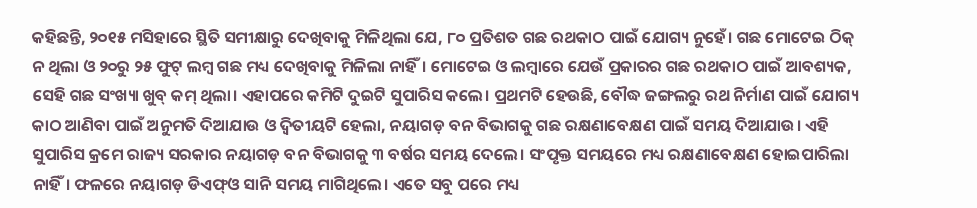କହିଛନ୍ତି, ୨୦୧୫ ମସିହାରେ ସ୍ଥିତି ସମୀକ୍ଷାରୁ ଦେଖିବାକୁ ମିଳିଥିଲା ଯେ, ୮୦ ପ୍ରତିଶତ ଗଛ ରଥକାଠ ପାଇଁ ଯୋଗ୍ୟ ନୁହେଁ। ଗଛ ମୋଟେଇ ଠିକ୍ ନ ଥିଲା ଓ ୨୦ରୁ ୨୫ ଫୁଟ୍ ଲମ୍ବ ଗଛ ମଧ୍ୟ ଦେଖିବାକୁ ମିଳିଲା ନାହିଁ। ମୋଟେଇ ଓ ଲମ୍ବାରେ ଯେଉଁ ପ୍ରକାରର ଗଛ ରଥକାଠ ପାଇଁ ଆବଶ୍ୟକ, ସେହି ଗଛ ସଂଖ୍ୟା ଖୁବ୍ କମ୍ ଥିଲା। ଏହାପରେ କମିଟି ଦୁଇଟି ସୁପାରିସ କଲେ। ପ୍ରଥମଟି ହେଉଛି, ବୌଦ୍ଧ ଜଙ୍ଗଲରୁ ରଥ ନିର୍ମାଣ ପାଇଁ ଯୋଗ୍ୟ କାଠ ଆଣିବା ପାଇଁ ଅନୁମତି ଦିଆଯାଉ ଓ ଦ୍ୱିତୀୟଟି ହେଲା, ନୟାଗଡ଼ ବନ ବିଭାଗକୁ ଗଛ ରକ୍ଷଣାବେକ୍ଷଣ ପାଇଁ ସମୟ ଦିଆଯାଉ। ଏହି ସୁପାରିସ କ୍ରମେ ରାଜ୍ୟ ସରକାର ନୟାଗଡ଼ ବନ ବିଭାଗକୁ ୩ ବର୍ଷର ସମୟ ଦେଲେ। ସଂପୃକ୍ତ ସମୟରେ ମଧ୍ୟ ରକ୍ଷଣାବେକ୍ଷଣ ହୋଇପାରିଲା ନାହିଁ। ଫଳରେ ନୟାଗଡ଼ ଡିଏଫ୍ଓ ସାନି ସମୟ ମାଗିଥିଲେ। ଏତେ ସବୁ ପରେ ମଧ୍ୟ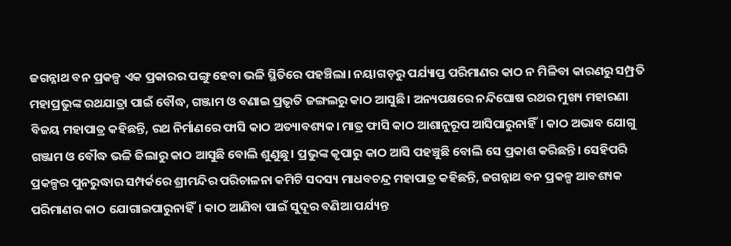ଜଗନ୍ନାଥ ବନ ପ୍ରକଳ୍ପ ଏକ ପ୍ରକାରର ପଙ୍ଗୁ ହେବା ଭଳି ସ୍ଥିତିରେ ପହଞ୍ଚିଲା। ନୟାଗଡ଼ରୁ ପର୍ଯ୍ୟାପ୍ତ ପରିମାଣର କାଠ ନ ମିଳିବା କାରଣରୁ ସମ୍ପ୍ରତି ମହାପ୍ରଭୁଙ୍କ ରଥଯାତ୍ରା ପାଇଁ ବୌଦ୍ଧ, ଗଞ୍ଜାମ ଓ ବଣାଇ ପ୍ରଭୃତି ଜଙ୍ଗଲରୁ କାଠ ଆସୁଛି। ଅନ୍ୟପକ୍ଷରେ ନନ୍ଦିଘୋଷ ରଥର ମୁଖ୍ୟ ମହାରଣା ବିଜୟ ମହାପାତ୍ର କହିଛନ୍ତି, ରଥ ନିର୍ମାଣରେ ଫାସି କାଠ ଅତ୍ୟାବଶ୍ୟକ। ମାତ୍ର ଫାସି କାଠ ଆଶାନୁରୂପ ଆସିପାରୁନାହିଁ। କାଠ ଅଭାବ ଯୋଗୁ ଗଞ୍ଜାମ ଓ ବୌଦ୍ଧ ଭଳି ଜିଲାରୁ କାଠ ଆସୁଛି ବୋଲି ଶୁଣୁଛୁ। ପ୍ରଭୁଙ୍କ କୃପାରୁ କାଠ ଆସି ପହଞ୍ଚୁଛି ବୋଲି ସେ ପ୍ରକାଶ କରିଛନ୍ତି। ସେହିପରି ପ୍ରକଳ୍ପର ପୁନରୁଦ୍ଧାର ସମ୍ପର୍କରେ ଶ୍ରୀମନ୍ଦିର ପରିଚାଳନା କମିଟି ସଦସ୍ୟ ମାଧବଚନ୍ଦ୍ର ମହାପାତ୍ର କହିଛନ୍ତି, ଜଗନ୍ନାଥ ବନ ପ୍ରକଳ୍ପ ଆବଶ୍ୟକ ପରିମାଣର କାଠ ଯୋଗାଇପାରୁନାହିଁ। କାଠ ଆଣିବା ପାଇଁ ସୁଦୂର ବଣିଆ ପର୍ଯ୍ୟନ୍ତ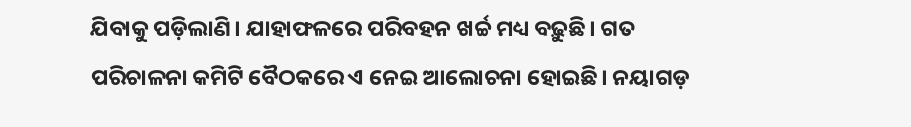ଯିବାକୁ ପଡ଼ିଲାଣି। ଯାହାଫଳରେ ପରିବହନ ଖର୍ଚ୍ଚ ମଧ୍ୟ ବଢ଼ୁଛି। ଗତ ପରିଚାଳନା କମିଟି ବୈଠକରେ ଏ ନେଇ ଆଲୋଚନା ହୋଇଛି। ନୟାଗଡ଼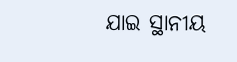ଯାଇ ସ୍ଥାନୀୟ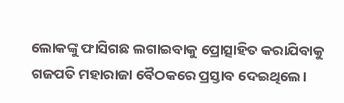ଲୋକଙ୍କୁ ଫାସିଗଛ ଲଗାଇବାକୁ ପ୍ରୋତ୍ସାହିତ କରାଯିବାକୁ ଗଜପତି ମହାରାଜା ବୈଠକରେ ପ୍ରସ୍ତାବ ଦେଇଥିଲେ।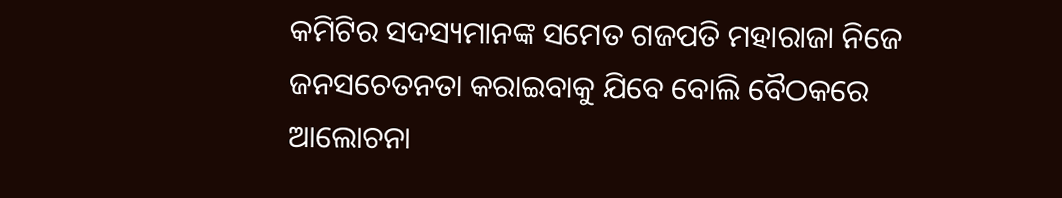କମିଟିର ସଦସ୍ୟମାନଙ୍କ ସମେତ ଗଜପତି ମହାରାଜା ନିଜେ ଜନସଚେତନତା କରାଇବାକୁ ଯିବେ ବୋଲି ବୈଠକରେ ଆଲୋଚନା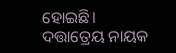ହୋଇଛି।
ଦତ୍ତାତ୍ରେୟ ନାୟକ